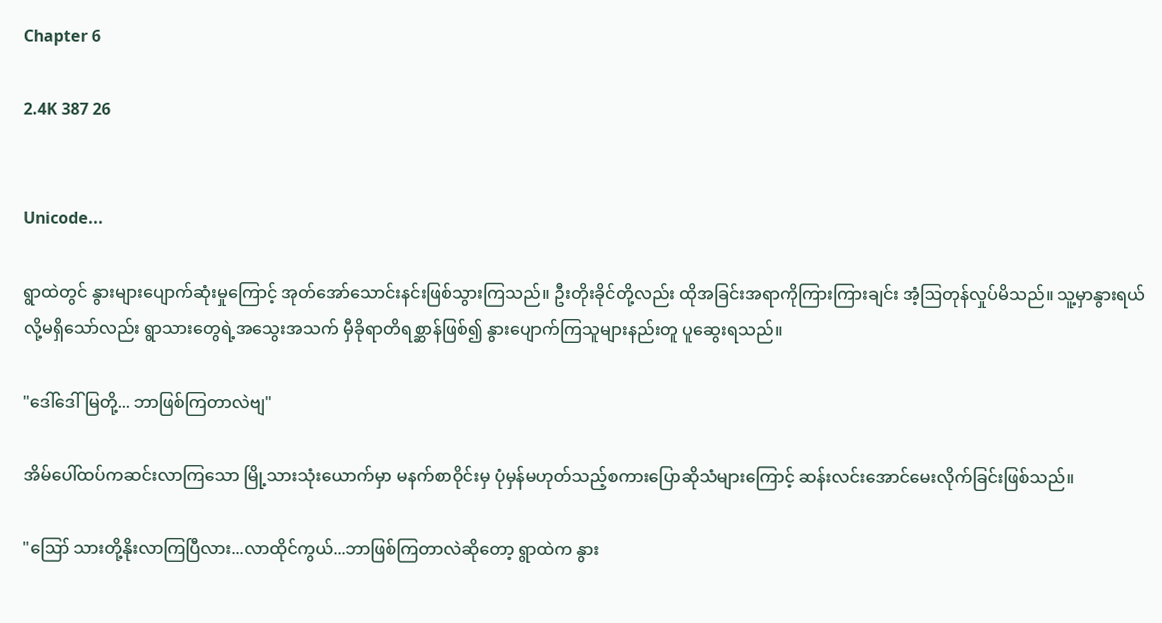Chapter 6

2.4K 387 26


Unicode...

ရွာထဲတွင် နွားများပျောက်ဆုံးမှုကြောင့် အုတ်အော်သောင်းနင်းဖြစ်သွားကြသည်။ ဦးတိုးခိုင်တို့လည်း ထိုအခြင်းအရာကိုကြားကြားချင်း အံ့ဩတုန်လှုပ်မိသည်။ သူ့မှာနွားရယ်လို့မရှိသော်လည်း ရွာသားတွေရဲ့အသွေးအသက် မှီခိုရာတိရစ္ဆာန်ဖြစ်၍ နွားပျောက်ကြသူများနည်းတူ ပူဆွေးရသည်။

"ဒေါ်ဒေါ်မြတို့... ဘာဖြစ်ကြတာလဲဗျ"

အိမ်ပေါ်ထပ်ကဆင်းလာကြသော မြို့သားသုံးယောက်မှာ မနက်စာဝိုင်းမှ ပုံမှန်မဟုတ်သည့်စကားပြောဆိုသံများကြောင့် ဆန်းလင်းအောင်မေးလိုက်ခြင်းဖြစ်သည်။

"ဪ သားတို့နိုးလာကြပြီလား...လာထိုင်ကွယ်...ဘာဖြစ်ကြတာလဲဆိုတော့ ရွာထဲက နွား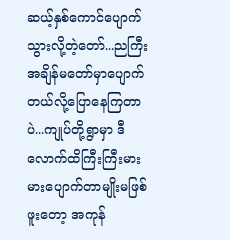ဆယ့်နှစ်ကောင်ပျောက်သွားလို့တဲ့တော်...ညကြီးအချိန်မတော်မှာပျောက်တယ်လို့ပြောနေကြတာပဲ...ကျုပ်တို့ရွာမှာ ဒီလောက်ထိကြီးကြီးမားမားပျောက်တာမျိုးမဖြစ်ဖူးတော့ အကုန်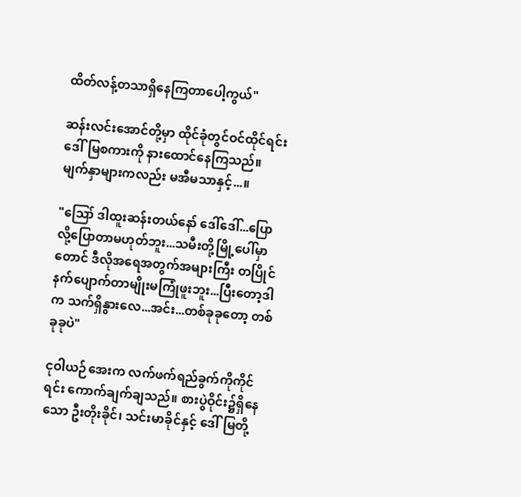ထိတ်လန့်တသာရှိနေကြတာပေါ့ကွယ်"

ဆန်းလင်းအောင်တို့မှာ ထိုင်ခုံတွင်ဝင်ထိုင်ရင်း ဒေါ်မြစကားကို နားထောင်နေကြသည်။ မျက်နှာများကလည်း မအီမသာနှင့်...။

"ဪ ဒါထူးဆန်းတယ်နော် ဒေါ်ဒေါ်...ပြောလို့ပြောတာမဟုတ်ဘူး...သမီးတို့မြို့ပေါ်မှာတောင် ဒီလိုအရေအတွက်အများကြီး တပြိုင်နက်ပျောက်တာမျိုးမကြုံဖူးဘူး...ပြီးတော့ဒါက သက်ရှိနွားလေ...အင်း...တစ်ခုခုတော့ တစ်ခုခုပဲ"

ငုဝါယဉ်အေးက လက်ဖက်ရည်ခွက်ကိုကိုင်ရင်း ကောက်ချက်ချသည်။ စားပွဲဝိုင်း၌ရှိနေသော ဦးတိုးခိုင်၊ သင်းမာခိုင်နှင့် ဒေါ်မြတို့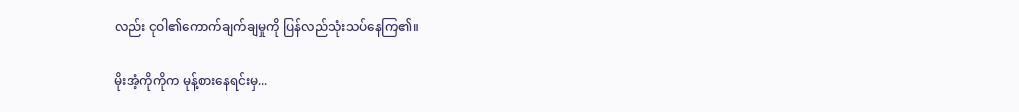လည်း ငုဝါ၏ကောက်ချက်ချမှုကို ပြန်လည်သုံးသပ်နေကြ၏။

မိုးအံ့ကိုကိုက မုန့်စားနေရင်းမှ...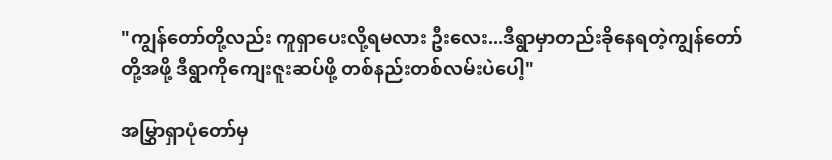"ကျွန်တော်တို့လည်း ကူရှာပေးလို့ရမလား ဦးလေး...ဒီရွာမှာတည်းခိုနေရတဲ့ကျွန်တော်တို့အဖို့ ဒီရွာကိုကျေးဇူးဆပ်ဖို့ တစ်နည်းတစ်လမ်းပဲပေါ့"

အမြွှာရှာပုံတော်မှ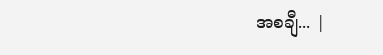အစချီ... |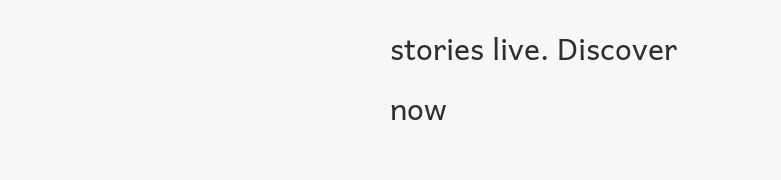stories live. Discover now